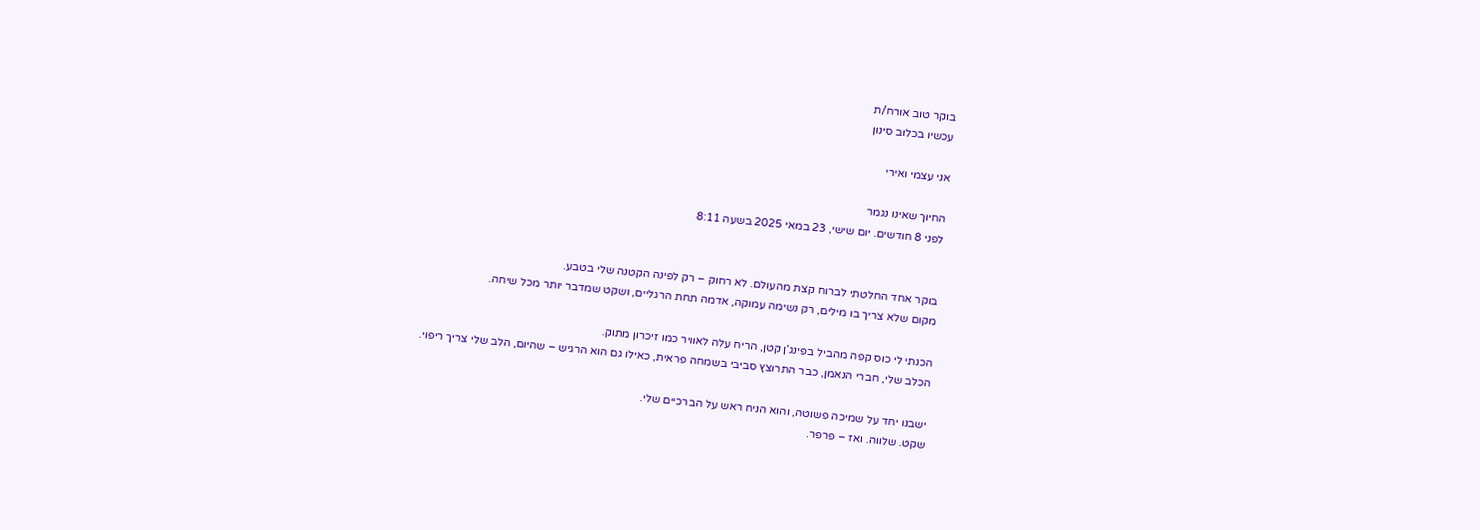בוקר טוב אורח/ת
עכשיו בכלוב סינון

אני עצמי ואירי

החיוך שאינו נגמר
לפני 8 חודשים. יום שישי, 23 במאי 2025 בשעה 8:11


בוקר אחד החלטתי לברוח קצת מהעולם. לא רחוק – רק לפינה הקטנה שלי בטבע.
מקום שלא צריך בו מילים, רק נשימה עמוקה, אדמה תחת הרגליים, ושקט שמדבר יותר מכל שיחה.

הכנתי לי כוס קפה מהביל בפינג’ן קטן, הריח עלה לאוויר כמו זיכרון מתוק.
הכלב שלי, חברי הנאמן, כבר התרוצץ סביבי בשמחה פראית, כאילו גם הוא הרגיש – שהיום, הלב שלי צריך ריפוי.

ישבנו יחד על שמיכה פשוטה, והוא הניח ראש על הברכיים שלי.
שקט. שלווה. ואז – פרפר.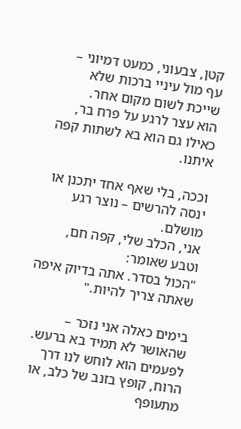קטן, צבעוני, כמעט דמיוני – עף מול עיניי ברכות שלא שייכת לשום מקום אחר.
הוא עצר לרגע על פרח בר, כאילו גם הוא בא לשתות קפה איתנו.

וככה, בלי שאף אחד יתכנן או ינסה להרשים – נוצר רגע מושלם.
אני, הכלב שלי, קפה חם, וטבע שאומר:
"הכול בסדר. אתה בדיוק איפה שאתה צריך להיות."

בימים כאלה אני נזכר – שהאושר לא תמיד בא ברעש. לפעמים הוא לוחש לנו דרך הרוח, קופץ בזנב של כלב, או מתעופף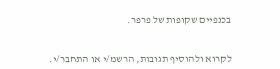בכנפיים שקופות של פרפר.


לקרוא ולהוסיף תגובות, הרשמ/י או התחבר/י.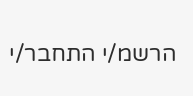הרשמ/י התחבר/י